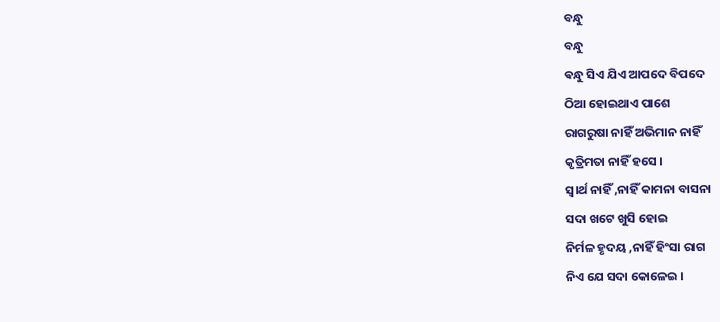ବନ୍ଧୁ
ବନ୍ଧୁ
ଵନ୍ଧୁ ସିଏ ଯିଏ ଆପଦେ ବିପଦେ
ଠିଆ ହୋଇଥାଏ ପାଶେ
ରାଗରୁଷା ନାହିଁ ଅଭିମାନ ନାହିଁ
କୃତ୍ରିମତା ନାହିଁ ହସେ ।
ସ୍ୱ।ର୍ଥ ନାହିଁ ,ନାହିଁ କାମନା ବାସନା
ସଦା ଖଟେ ଖୁସି ହୋଇ
ନିର୍ମଳ ହୃଦୟ ,ନାହିଁ ହିଂସା ରାଗ
ନିଏ ଯେ ସଦା କୋଳେଇ ।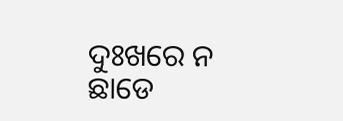ଦୁଃଖରେ ନ ଛାଡେ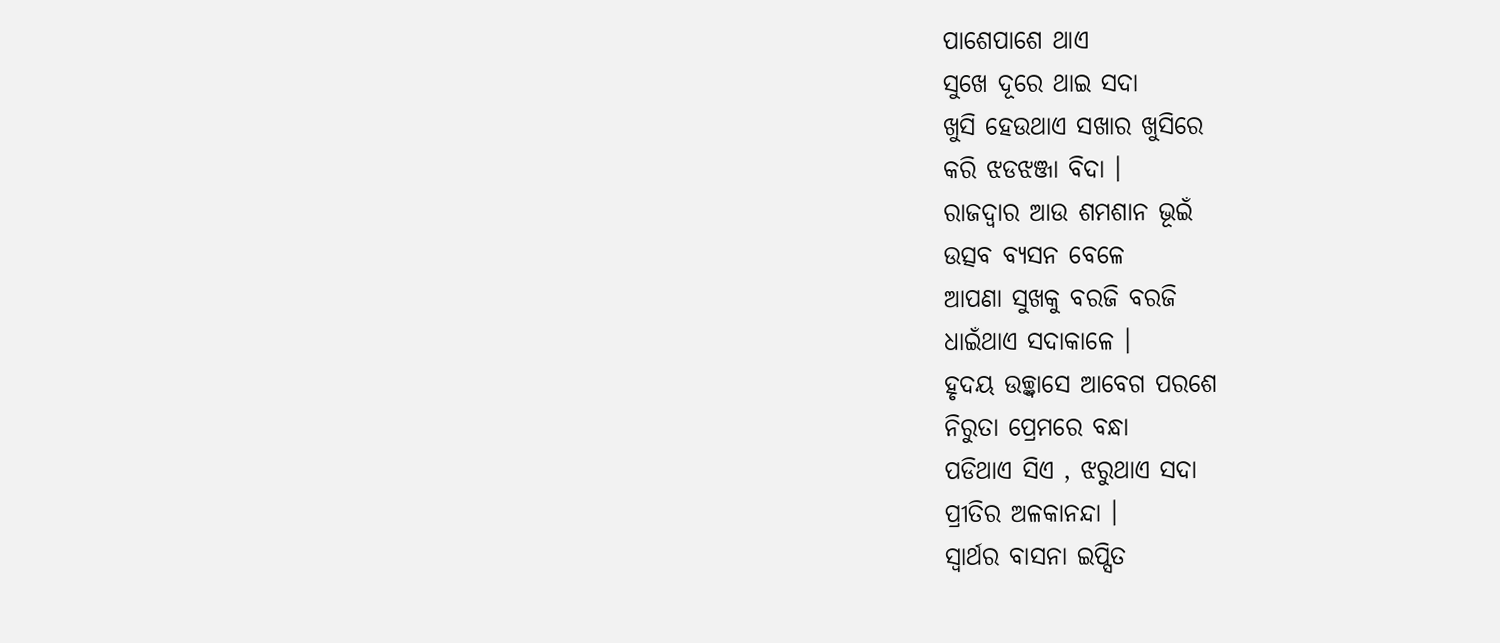ପାଶେପାଶେ ଥାଏ
ସୁଖେ ଦୂରେ ଥାଇ ସଦା
ଖୁସି ହେଉଥାଏ ସଖାର ଖୁସିରେ
କରି ଝଡଝଞ୍ଜା ବିଦା ।
ରାଜଦ୍ଵାର ଆଉ ଶମଶାନ ଭୂଇଁ
ଉତ୍ସବ ବ୍ୟସନ ବେଳେ
ଆପଣା ସୁଖକୁ ବରଜି ବରଜି
ଧାଇଁଥାଏ ସଦାକାଳେ ।
ହୃଦୟ ଉଚ୍ଛ୍ଵାସେ ଆବେଗ ପରଶେ
ନିରୁତା ପ୍ରେମରେ ବନ୍ଧା
ପଡିଥାଏ ସିଏ , ଝରୁଥାଏ ସଦା
ପ୍ରୀତିର ଅଳକାନନ୍ଦା ।
ସ୍ଵାର୍ଥର ବାସନା ଇପ୍ସିତ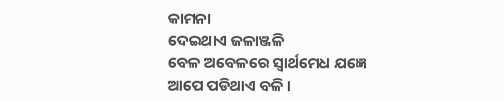କାମନା
ଦେଇଥାଏ ଜଳାଞ୍ଜଳି
ବେଳ ଅବେଳରେ ସ୍ଵାର୍ଥମେଧ ଯଜ୍ଞେ
ଆପେ ପଡିଥାଏ ବଳି ।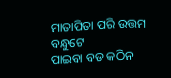ମାତାପିତା ପରି ଉତ୍ତମ ବନ୍ଧୁଟେ
ପାଇବା ବଡ କଠିନ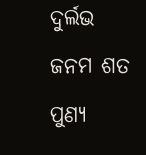ଦୁର୍ଲଭ ଜନମ ଶତ ପୁଣ୍ୟ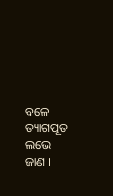ବଳେ
ତ୍ୟାଗପୂତ ଲଭେ ଜାଣ ।